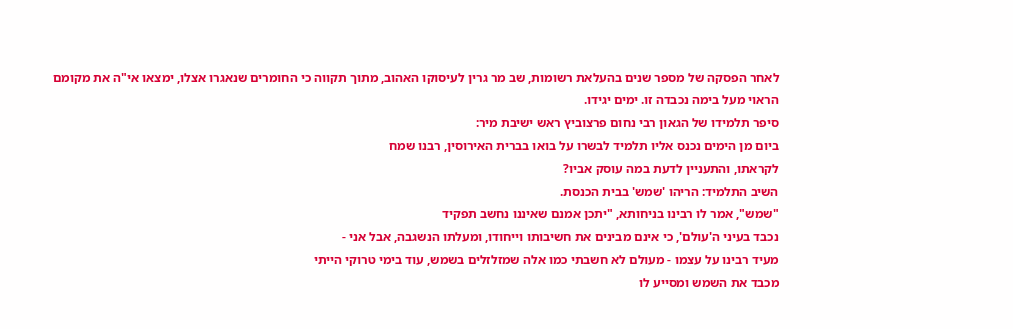לאחר הפסקה של מספר שנים בהעלאת רשומות, שב מר גרין לעיסוקו האהוב, מתוך תקווה כי החומרים שנאגרו אצלו, ימצאו אי"ה את מקומם הראוי מעל בימה נכבדה זו. ימים יגידו.
סיפר תלמידו של הגאון רבי נחום פרצוביץ ראש ישיבת מיר:
ביום מן הימים נכנס אליו תלמיד לבשרו על בואו בברית האירוסין, רבנו שמח
לקראתו, והתעניין לדעת במה עוסק אביו?
השיב התלמיד: הריהו 'שמש' בבית הכנסת.
"שמש", אמר לו רבינו בניחותא, "יתכן אמנם שאיננו נחשב תפקיד
נכבד בעיני ה'עולם', כי אינם מבינים את חשיבותו וייחודו, ומעלתו הנשגבה, אבל אני -
מעיד רבינו על עצמו - מעולם לא חשבתי כמו אלה שמזלזלים בשמש, עוד בימי טרוקי הייתי
מכבד את השמש ומסייע לו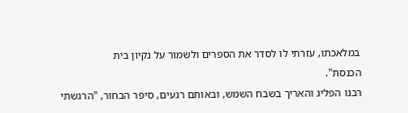במלאכתו, עזרתי לו לסדר את הספרים ולשמור על נקיון בית
הכנסת".
רבנו הפליג והאריך בשבח השמש, ובאותם רגעים, סיפר הבחור, "הרגשתי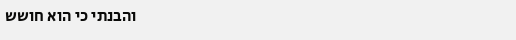והבנתי כי הוא חושש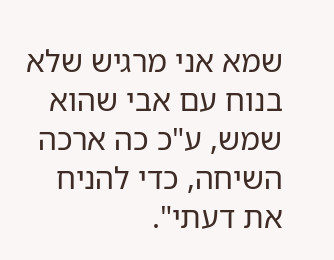שמא אני מרגיש שלא בנוח עם אבי שהוא שמש, ע"כ כה ארכה השיחה, כדי להניח
את דעתי".